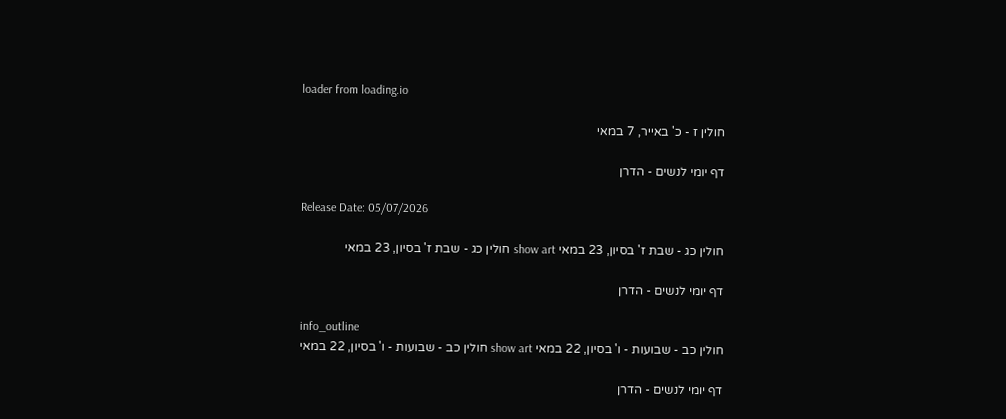loader from loading.io

חולין ז - כ' באייר, 7 במאי

דף יומי לנשים - הדרן

Release Date: 05/07/2026

חולין כג - שבת ז' בסיון, 23 במאי show art חולין כג - שבת ז' בסיון, 23 במאי

דף יומי לנשים - הדרן

info_outline
חולין כב - שבועות - ו' בסיון, 22 במאי show art חולין כב - שבועות - ו' בסיון, 22 במאי

דף יומי לנשים - הדרן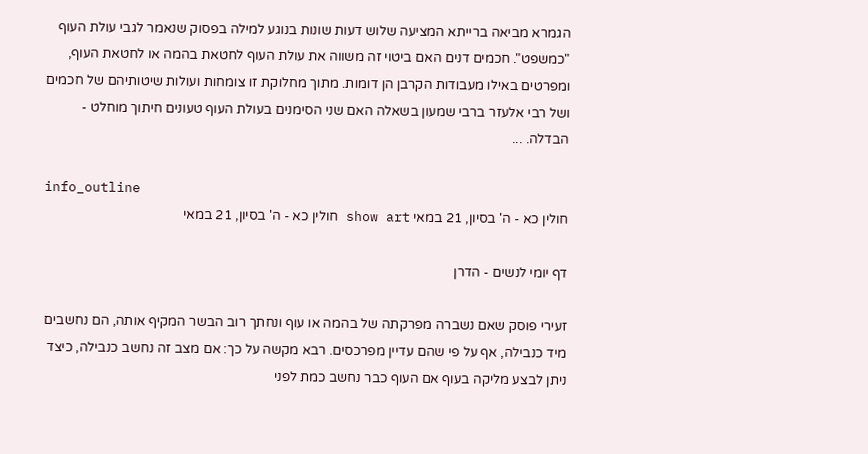הגמרא מביאה ברייתא המציעה שלוש דעות שונות בנוגע למילה בפסוק שנאמר לגבי עולת העוף "כמשפט". חכמים דנים האם ביטוי זה משווה את עולת העוף לחטאת בהמה או לחטאת העוף, ומפרטים באילו מעבודות הקרבן הן דומות. מתוך מחלוקת זו צומחות ועולות שיטותיהם של חכמים ושל רבי אלעזר ברבי שמעון בשאלה האם שני הסימנים בעולת העוף טעונים חיתוך מוחלט - הבדלה. ...

info_outline
חולין כא - ה' בסיון, 21 במאי show art חולין כא - ה' בסיון, 21 במאי

דף יומי לנשים - הדרן

זעירי פוסק שאם נשברה מפרקתה של בהמה או עוף ונחתך רוב הבשר המקיף אותה, הם נחשבים מיד כנבילה, אף על פי שהם עדיין מפרכסים. רבא מקשה על כך: אם מצב זה נחשב כנבילה, כיצד ניתן לבצע מליקה בעוף אם העוף כבר נחשב כמת לפני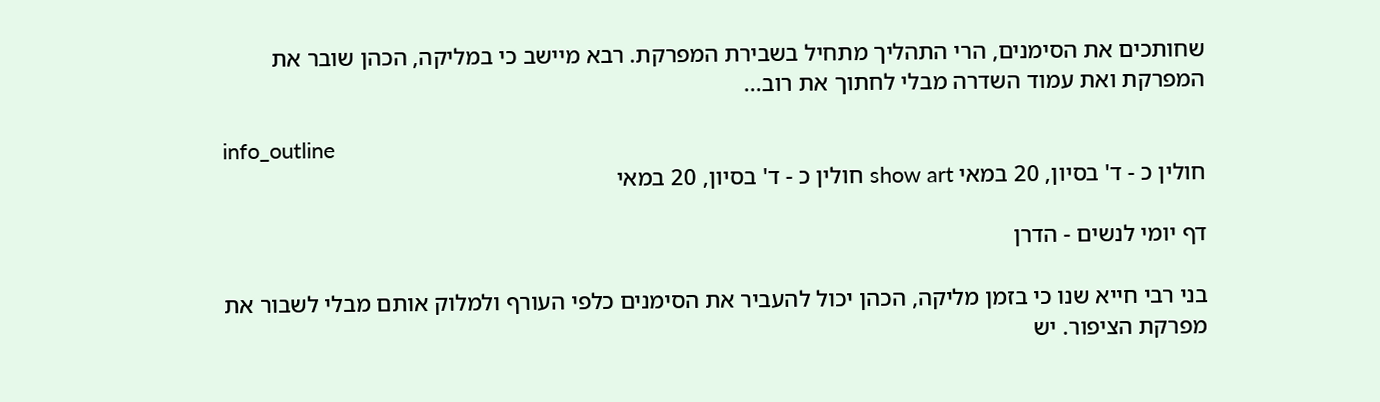שחותכים את הסימנים, הרי התהליך מתחיל בשבירת המפרקת. רבא מיישב כי במליקה, הכהן שובר את המפרקת ואת עמוד השדרה מבלי לחתוך את רוב...

info_outline
חולין כ - ד' בסיון, 20 במאי show art חולין כ - ד' בסיון, 20 במאי

דף יומי לנשים - הדרן

בני רבי חייא שנו כי בזמן מליקה, הכהן יכול להעביר את הסימנים כלפי העורף ולמלוק אותם מבלי לשבור את מפרקת הציפור. יש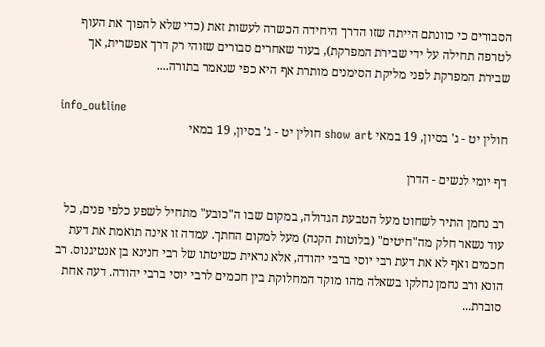הסבורים כי כוונתם הייתה שזו הדרך היחידה הכשרה לעשות זאת (כדי שלא להפוך את העוף לטרפה תחילה על ידי שבירת המפרקת), בעוד שאחרים סבורים שזוהי רק דרך אפשרית, אך שבירת המפרקת לפני מליקת הסימנים מותרת אף היא כפי שנאמר בתורה....

info_outline
חולין יט - ג' בסיון, 19 במאי show art חולין יט - ג' בסיון, 19 במאי

דף יומי לנשים - הדרן

רב נחמן התיר לשחוט מעל הטבעת הגדולה, במקום שבו ה"כובע" מתחיל לשפע כלפי פנים, כל עוד נשאר חלק מה"חיטים" (בלוטות הקנה) מעל למקום החתך. עמדה זו אינה תואמת את דעת חכמים ואף לא את דעת רבי יוסי ברבי יהודה, אלא נראית כשיטתו של רבי חנינא בן אנטיגנוס. רב הונא ורב נחמן נחלקו בשאלה מהו מוקד המחלוקת בין חכמים לרבי יוסי ברבי יהודה. דעה אחת סוברת...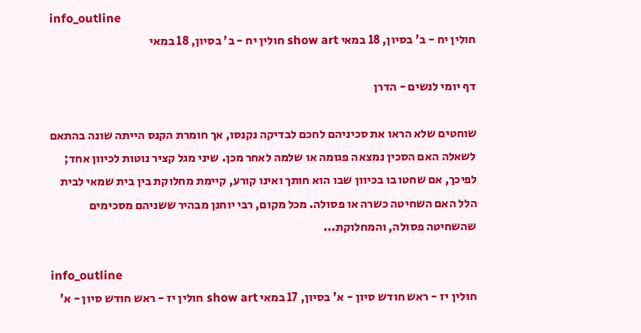info_outline
חולין יח - ב' בסיון, 18 במאי show art חולין יח - ב' בסיון, 18 במאי

דף יומי לנשים - הדרן

שוחטים שלא הראו את סכיניהם לחכם לבדיקה נקנסו, אך חומרת הקנס הייתה שונה בהתאם לשאלה האם הסכין נמצאה פגומה או שלמה לאחר מכן. שיני מגל קציר נוטות לכיוון אחד; לפיכך, אם שחטו בו בכיוון שבו הוא חותך ואינו קורע, קיימת מחלוקת בין בית שמאי לבית הלל האם השחיטה כשרה או פסולה. מכל מקום, רבי יוחנן מבהיר ששניהם מסכימים שהשחיטה פסולה, והמחלוקת...

info_outline
חולין יז - ראש חודש סיון - א' בסיון, 17 במאי show art חולין יז - ראש חודש סיון - א'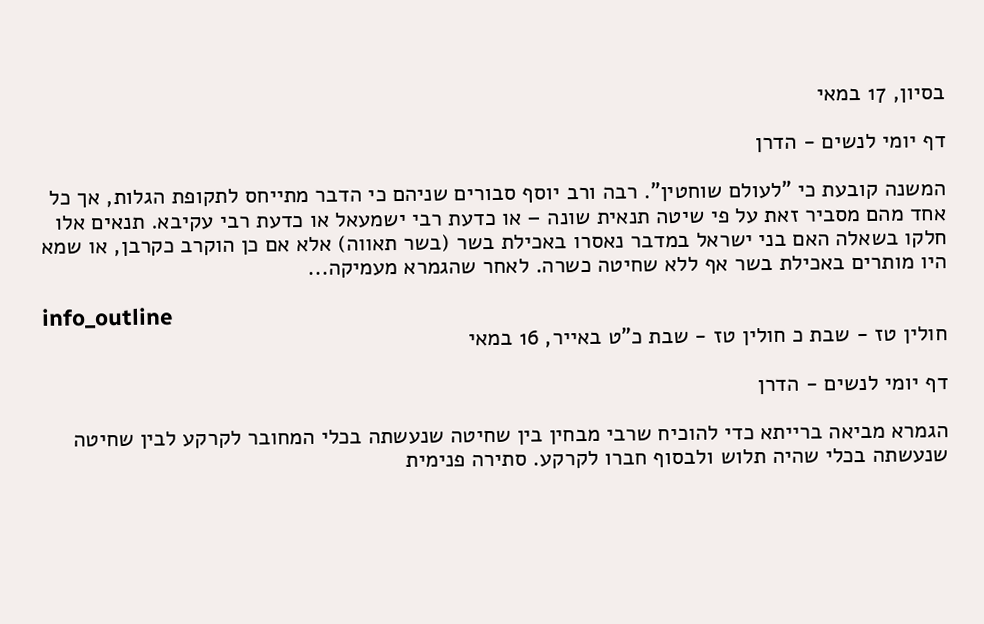בסיון, 17 במאי

דף יומי לנשים - הדרן

המשנה קובעת כי "לעולם שוחטין". רבה ורב יוסף סבורים שניהם כי הדבר מתייחס לתקופת הגלות, אך כל אחד מהם מסביר זאת על פי שיטה תנאית שונה – או כדעת רבי ישמעאל או כדעת רבי עקיבא. תנאים אלו חלקו בשאלה האם בני ישראל במדבר נאסרו באכילת בשר (בשר תאווה) אלא אם כן הוקרב כקרבן, או שמא היו מותרים באכילת בשר אף ללא שחיטה כשרה. לאחר שהגמרא מעמיקה...

info_outline
חולין טז - שבת כ חולין טז - שבת כ"ט באייר, 16 במאי

דף יומי לנשים - הדרן

הגמרא מביאה ברייתא כדי להוכיח שרבי מבחין בין שחיטה שנעשתה בכלי המחובר לקרקע לבין שחיטה שנעשתה בכלי שהיה תלוש ולבסוף חברו לקרקע. סתירה פנימית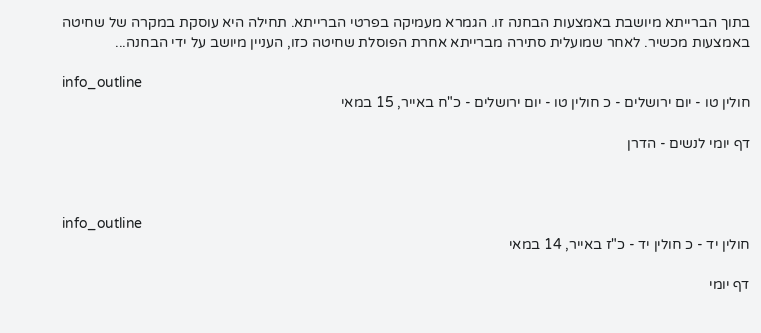בתוך הברייתא מיושבת באמצעות הבחנה זו. הגמרא מעמיקה בפרטי הברייתא. תחילה היא עוסקת במקרה של שחיטה באמצעות מכשיר. לאחר שמועלית סתירה מברייתא אחרת הפוסלת שחיטה כזו, העניין מיושב על ידי הבחנה...

info_outline
חולין טו - יום ירושלים - כ חולין טו - יום ירושלים - כ"ח באייר, 15 במאי

דף יומי לנשים - הדרן



info_outline
חולין יד - כ חולין יד - כ"ז באייר, 14 במאי

דף יומי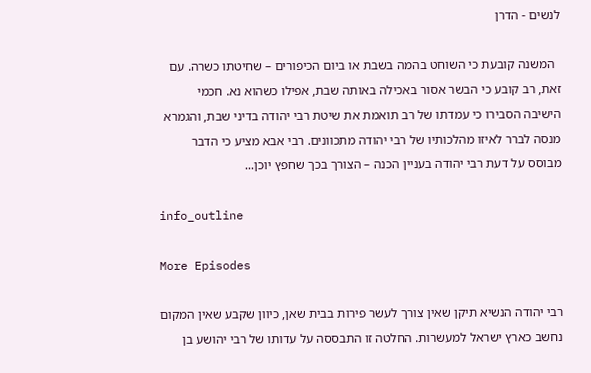לנשים - הדרן

  המשנה קובעת כי השוחט בהמה בשבת או ביום הכיפורים – שחיטתו כשרה. עם זאת, רב קובע כי הבשר אסור באכילה באותה שבת, אפילו כשהוא נא. חכמי הישיבה הסבירו כי עמדתו של רב תואמת את שיטת רבי יהודה בדיני שבת, והגמרא מנסה לברר לאיזו מהלכותיו של רבי יהודה מתכוונים. רבי אבא מציע כי הדבר מבוסס על דעת רבי יהודה בעניין הכנה – הצורך בכך שחפץ יוכן...

info_outline

More Episodes

רבי יהודה הנשיא תיקן שאין צורך לעשר פירות בבית שאן, כיוון שקבע שאין המקום נחשב כארץ ישראל למעשרות. החלטה זו התבססה על עדותו של רבי יהושע בן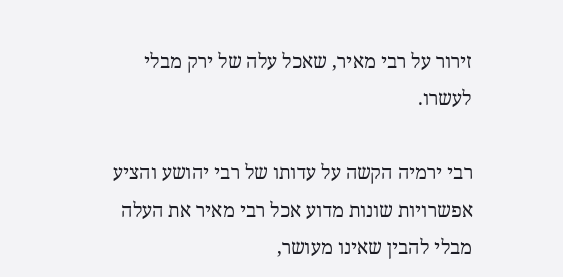זירור על רבי מאיר, שאכל עלה של ירק מבלי לעשרו.

רבי ירמיה הקשה על עדותו של רבי יהושע והציע אפשרויות שונות מדוע אכל רבי מאיר את העלה מבלי להבין שאינו מעושר,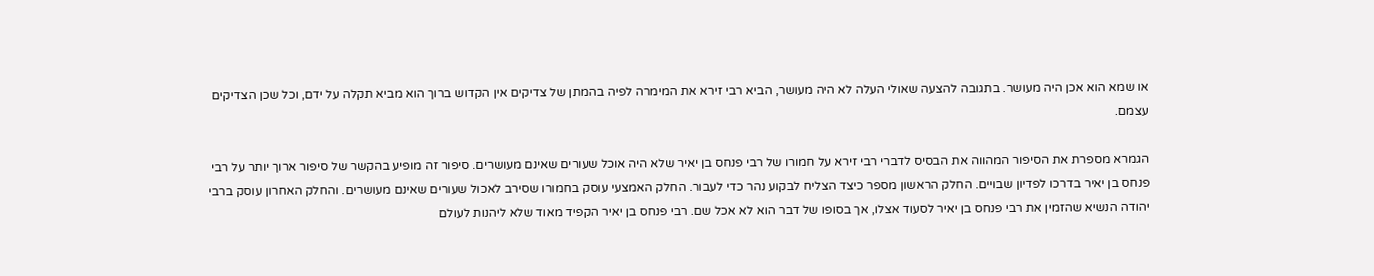או שמא הוא אכן היה מעושר. בתגובה להצעה שאולי העלה לא היה מעושר, הביא רבי זירא את המימרה לפיה בהמתן של צדיקים אין הקדוש ברוך הוא מביא תקלה על ידם, וכל שכן הצדיקים עצמם.

הגמרא מספרת את הסיפור המהווה את הבסיס לדברי רבי זירא על חמורו של רבי פנחס בן יאיר שלא היה אוכל שעורים שאינם מעושרים. סיפור זה מופיע בהקשר של סיפור ארוך יותר על רבי פנחס בן יאיר בדרכו לפדיון שבויים. החלק הראשון מספר כיצד הצליח לבקוע נהר כדי לעבור. החלק האמצעי עוסק בחמורו שסירב לאכול שעורים שאינם מעושרים. והחלק האחרון עוסק ברבי יהודה הנשיא שהזמין את רבי פנחס בן יאיר לסעוד אצלו, אך בסופו של דבר הוא לא אכל שם. רבי פנחס בן יאיר הקפיד מאוד שלא ליהנות לעולם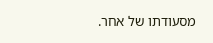מסעודתו של אחר.